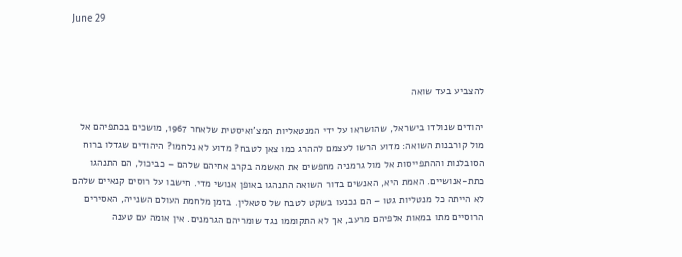June 29



להצביע בעד שואה

יהודים שנולדו בישראל, שהושראו על ידי המנטאליות המצ’ואיסטית שלאחר 1967, מושכים בכתפיהם אל מול קורבנות השואה: מדוע הרשו לעצמם לההרג כמו צאן לטבח? מדוע לא נלחמו? היהודים שגדלו ברוח הסובלנות וההתפייסות אל מול גרמניה מחפשים את האשמה בקרב אחיהם שלהם – כביכול, הם התנהגו כתת-אנושיים. האמת היא, האנשים בדור השואה התנהגו באופן אנושי מדי. חישבו על רוסים קנאיים שלהם לא הייתה כל מנטליות גטו – הם נכנעו בשקט לטבח של סטאלין. בזמן מלחמת העולם השנייה, האסירים הרוסיים מתו במאות אלפיהם מרעב, אך לא התקוממו נגד שומריהם הגרמנים. אין אומה עם טענה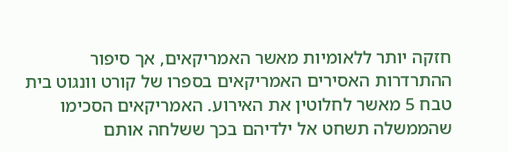חזקה יותר ללאומיות מאשר האמריקאים, אך סיפור ההתרדרות האסירים האמריקאים בספרו של קורט וונגוט בית טבח 5 מאשר לחלוטין את האירוע. האמריקאים הסכימו שהממשלה תשחט אל ילדיהם בכך ששלחה אותם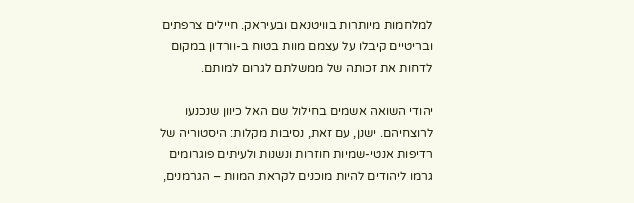למלחמות מיותרות בוויטנאם ובעיראק. חיילים צרפתים ובריטיים קיבלו על עצמם מוות בטוח ב-וורדון במקום לדחות את זכותה של ממשלתם לגרום למותם.

יהודי השואה אשמים בחילול שם האל כיוון שנכנעו לרוצחיהם. ישנן, עם זאת, נסיבות מקלות: היסטוריה של רדיפות אנטי-שמיות חוזרות ונשנות ולעיתים פוגרומים גרמו ליהודים להיות מוכנים לקראת המוות – הגרמנים,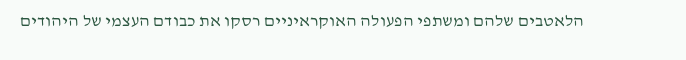הלאטבים שלהם ומשתפי הפעולה האוקראיניים רסקו את כבודם העצמי של היהודים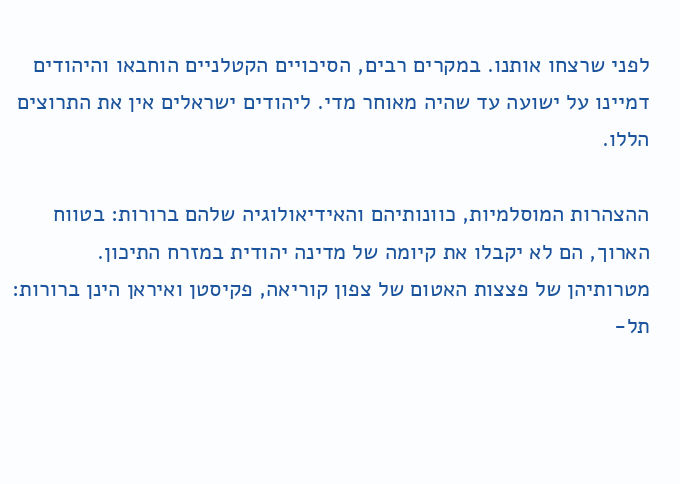לפני שרצחו אותנו. במקרים רבים, הסיכויים הקטלניים הוחבאו והיהודים דמיינו על ישועה עד שהיה מאוחר מדי. ליהודים ישראלים אין את התרוצים הללו.

ההצהרות המוסלמיות, כוונותיהם והאידיאולוגיה שלהם ברורות: בטווח הארוך, הם לא יקבלו את קיומה של מדינה יהודית במזרח התיכון. מטרותיהן של פצצות האטום של צפון קוריאה, פקיסטן ואיראן הינן ברורות: תל-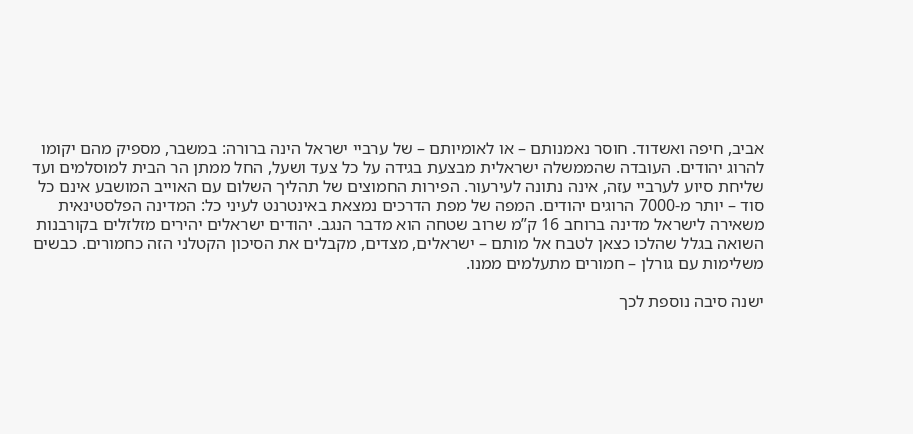אביב, חיפה ואשדוד. חוסר נאמנותם – או לאומיותם – של ערביי ישראל הינה ברורה: במשבר, מספיק מהם יקומו להרוג יהודים. העובדה שהממשלה ישראלית מבצעת בגידה על כל צעד ושעל, החל ממתן הר הבית למוסלמים ועד שליחת סיוע לערביי עזה, אינה נתונה לעירעור. הפירות החמוצים של תהליך השלום עם האוייב המושבע אינם כל סוד – יותר מ-7000 הרוגים יהודים. המפה של מפת הדרכים נמצאת באינטרנט לעיני כל: המדינה הפלסטינאית משאירה לישראל מדינה ברוחב 16 ק”מ שרוב שטחה הוא מדבר הנגב. יהודים ישראלים יהירים מזלזלים בקורבנות השואה בגלל שהלכו כצאן לטבח אל מותם – ישראלים, מצדים, מקבלים את הסיכון הקטלני הזה כחמורים. כבשים משלימות עם גורלן – חמורים מתעלמים ממנו.

ישנה סיבה נוספת לכך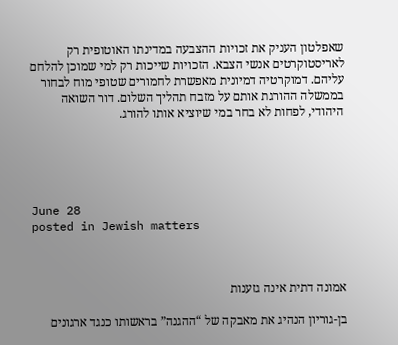שאפלטון העניק את זכויות ההצבעה במדינתו האוטופית רק לאריסטוקרטים אנשי הצבא. הזכויות שייכות רק למי שמוכן להלחם עליהם. דמוקרטיה דמיונית מאפשרת לחמורים שטופי מוח לבחור בממשלה ההורגת אותם על מזבח תהליך השלום. דור השואה היהודי, לפחות לא בחר במי שיוציא אותו להורג.





June 28
posted in Jewish matters



אמונה דתית אינה גזענות

בן-גוריון הנהיג את מאבקה של “ההגנה” בראשותו כנגד ארגונים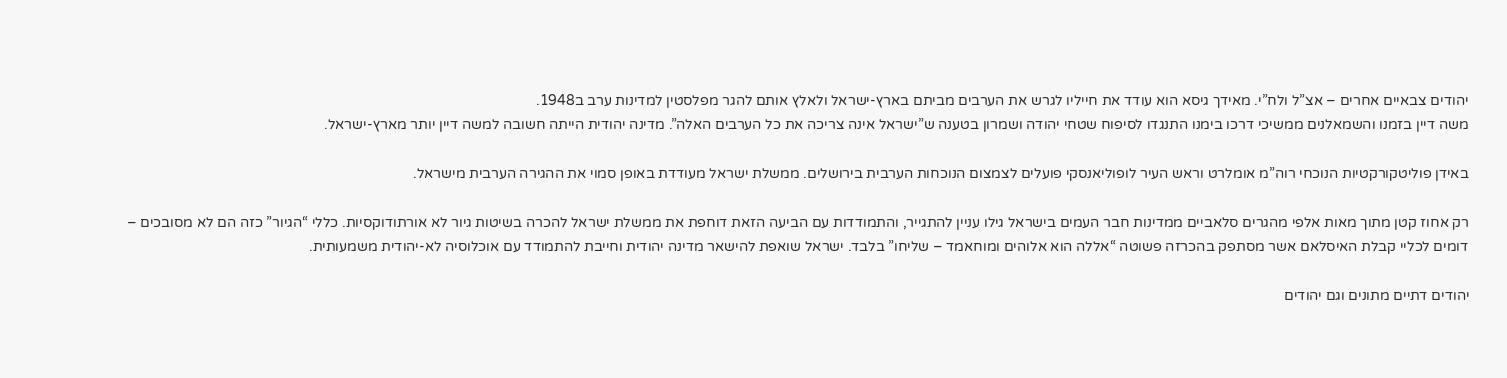יהודים צבאיים אחרים – אצ”ל ולח”י. מאידך גיסא הוא עודד את חייליו לגרש את הערבים מביתם בארץ-ישראל ולאלץ אותם להגר מפלסטין למדינות ערב ב1948.
משה דיין בזמנו והשמאלנים ממשיכי דרכו בימנו התנגדו לסיפוח שטחי יהודה ושמרון בטענה ש”ישראל אינה צריכה את כל הערבים האלה”. מדינה יהודית הייתה חשובה למשה דיין יותר מארץ-ישראל.

באידן פוליטקורקטיות הנוכחי רוה”מ אומלרט וראש העיר לופוליאנסקי פועלים לצמצום הנוכחות הערבית בירושלים. ממשלת ישראל מעודדת באופן סמוי את ההגירה הערבית מישראל.

רק אחוז קטן מתוך מאות אלפי מהגרים סלאביים ממדינות חבר העמים בישראל גילו עניין להתגייר, והתמודדות עם הביעה הזאת דוחפת את ממשלת ישראל להכרה בשיטות גיור לא אורתודוקסיות. כללי “הגיור” כזה הם לא מסובכים – דומים לכליי קבלת האיסלאם אשר מסתפק בהכרזה פשוטה “אללה הוא אלוהים ומוחאמד – שליחו” בלבד. ישראל שואפת להישאר מדינה יהודית וחייבת להתמודד עם אוכלוסיה לא-יהודית משמעותית.

יהודים דתיים מתונים וגם יהודים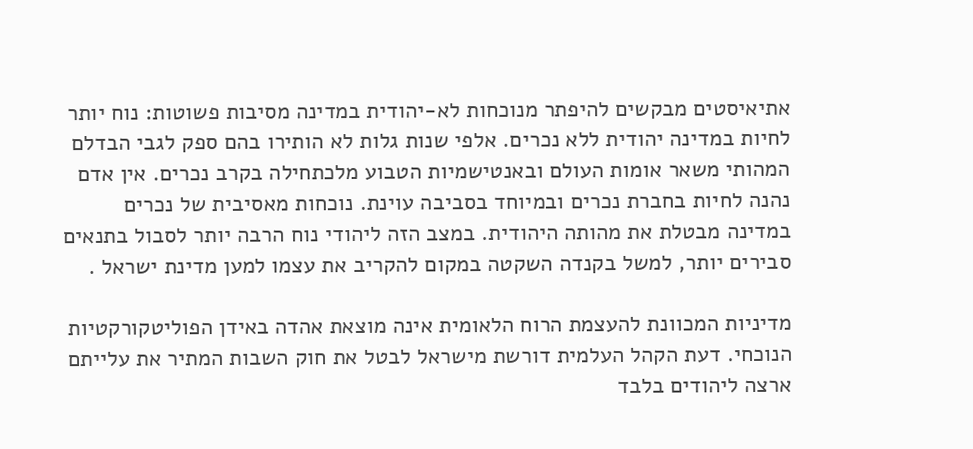אתיאיסטים מבקשים להיפתר מנוכחות לא-יהודית במדינה מסיבות פשוטות: נוח יותר לחיות במדינה יהודית ללא נכרים. אלפי שנות גלות לא הותירו בהם ספק לגבי הבדלם המהותי משאר אומות העולם ובאנטישמיות הטבוע מלכתחילה בקרב נכרים. אין אדם נהנה לחיות בחברת נכרים ובמיוחד בסביבה עוינת. נוכחות מאסיבית של נכרים במדינה מבטלת את מהותה היהודית. במצב הזה ליהודי נוח הרבה יותר לסבול בתנאים סבירים יותר, למשל בקנדה השקטה במקום להקריב את עצמו למען מדינת ישראל .

מדיניות המכוונת להעצמת הרוח הלאומית אינה מוצאת אהדה באידן הפוליטקורקטיות הנוכחי. דעת הקהל העלמית דורשת מישראל לבטל את חוק השבות המתיר את עלייתם ארצה ליהודים בלבד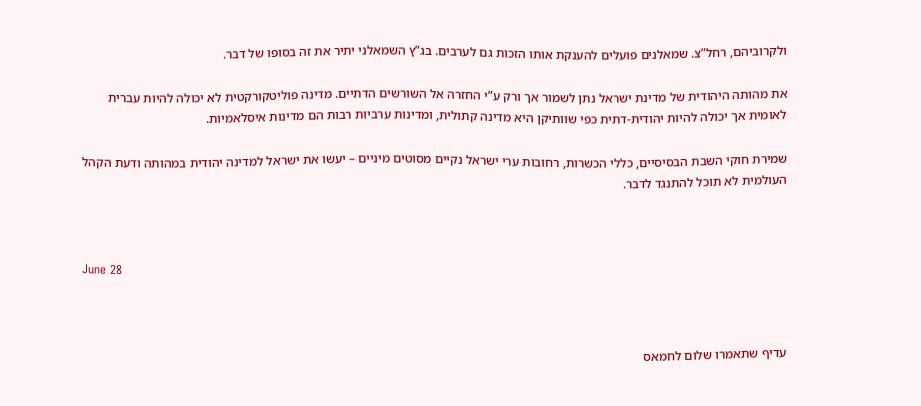ולקרוביהם, רחל”צ. שמאלנים פועלים להענקת אותו הזכות גם לערבים. בג”ץ השמאלני יתיר את זה בסופו של דבר.

את מהותה היהודית של מדינת ישראל נתן לשמור אך ורק ע”י החזרה אל השורשים הדתיים. מדינה פוליטקורקטית לא יכולה להיות עברית לאומית אך יכולה להיות יהודית-דתית כפי שוותיקן היא מדינה קתולית, ומדינות ערביות רבות הם מדינות איסלאמיות.

שמירת חוקי השבת הבסיסיים, כללי הכשרות, רחובות ערי ישראל נקיים מסוטים מיניים – יעשו את ישראל למדינה יהודית במהותה ודעת הקהל העולמית לא תוכל להתנגד לדבר.



June 28



עדיף שתאמרו שלום לחמאס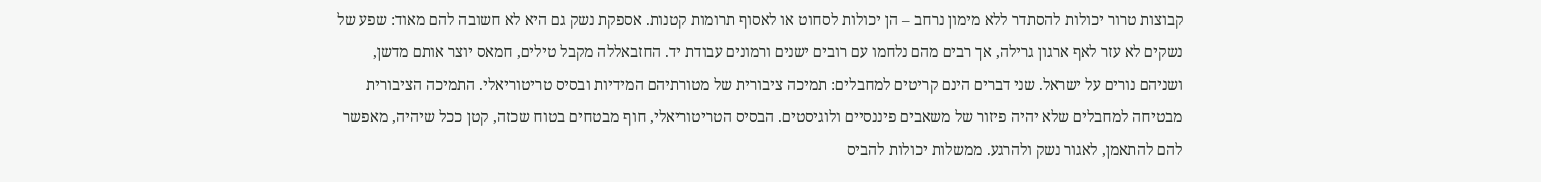קבוצות טרור יכולות להסתדר ללא מימון נרחב – הן יכולות לסחוט או לאסוף תרומות קטנות. אספקת נשק גם היא לא חשובה להם מאוד: שפע של נשקים לא עזר לאף ארגון גרילה, אך רבים מהם נלחמו עם רובים ישנים ורמונים עבודת יד. החזבאללה מקבל טילים, חמאס יוצר אותם מדשן, ושניהם נורים על ישראל. שני דברים הינם קריטים למחבלים: תמיכה ציבורית של מטורתיהם המידיות ובסיס טריטוריאלי. התמיכה הציבורית מבטיחה למחבלים שלא יהיה פיזור של משאבים פיננסיים ולוגיסטים. הבסיס הטריטוריאלי, חוף מבטחים בטוח שכזה, קטן ככל שיהיה, מאפשר להם להתאמן, לאגור נשק ולהרגע. ממשלות יכולות להביס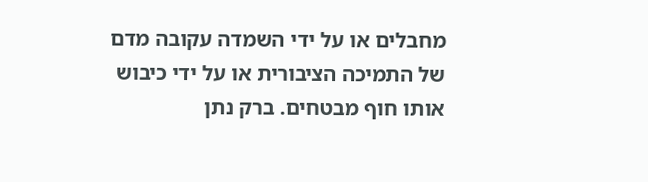מחבלים או על ידי השמדה עקובה מדם של התמיכה הציבורית או על ידי כיבוש אותו חוף מבטחים. ברק נתן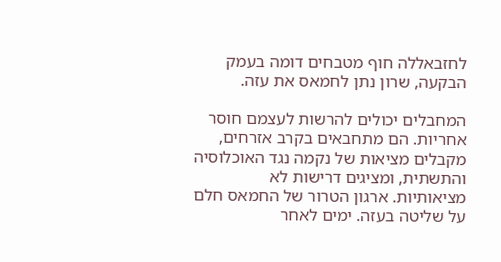לחזבאללה חוף מטבחים דומה בעמק הבקעה, שרון נתן לחמאס את עזה.

המחבלים יכולים להרשות לעצמם חוסר אחריות. הם מתחבאים בקרב אזרחים, מקבלים מציאות של נקמה נגד האוכלוסיה והתשתית, ומציגים דרישות לא מציאותיות. ארגון הטרור של החמאס חלם על שליטה בעזה. ימים לאחר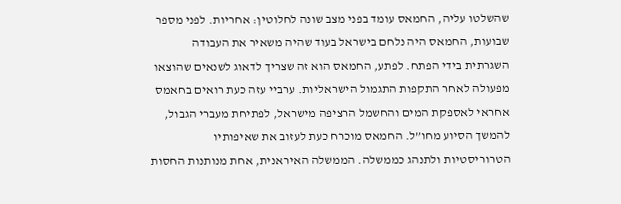שהשלטו עליה, החמאס עומד בפני מצב שונה לחלוטין: אחריות. לפני מספר שבועות, החמאס היה נלחם בישראל בעוד שהיה משאיר את העבודה השגרתית בידי הפתח. לפתע, החמאס הוא זה שצריך לדאוג לשנאים שהוצאו מפעולה לאחר התקפות התגמול הישראליות. ערביי עזה כעת רואים בחאמס אחראי לאספקת המים והחשמל הרציפה מישראל, לפתיחת מעברי הגבול, להמשך הסיוע מחו”ל. החמאס מוכרח כעת לעזוב את שאיפותיו הטרוריסטיות ולתנהג כממשלה. הממשלה האיראנית, אחת מנותנות החסות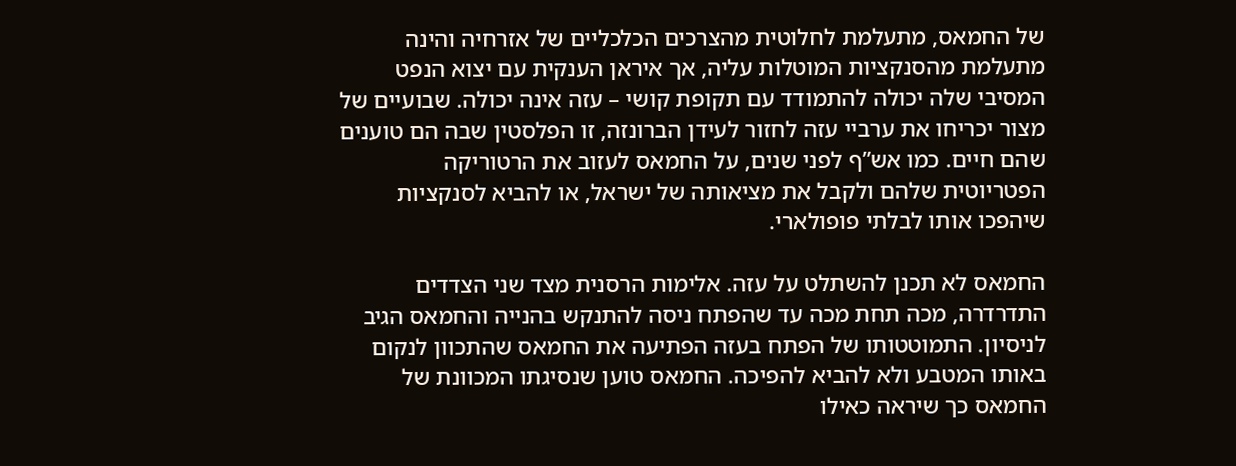של החמאס, מתעלמת לחלוטית מהצרכים הכלכליים של אזרחיה והינה מתעלמת מהסנקציות המוטלות עליה, אך איראן הענקית עם יצוא הנפט המסיבי שלה יכולה להתמודד עם תקופת קושי – עזה אינה יכולה. שבועיים של מצור יכריחו את ערביי עזה לחזור לעידן הברונזה, זו הפלסטין שבה הם טוענים שהם חיים. כמו אש”ף לפני שנים, על החמאס לעזוב את הרטוריקה הפטריוטית שלהם ולקבל את מציאותה של ישראל, או להביא לסנקציות שיהפכו אותו לבלתי פופולארי.

החמאס לא תכנן להשתלט על עזה. אלימות הרסנית מצד שני הצדדים התדרדרה, מכה תחת מכה עד שהפתח ניסה להתנקש בהנייה והחמאס הגיב לניסיון. התמוטטותו של הפתח בעזה הפתיעה את החמאס שהתכוון לנקום באותו המטבע ולא להביא להפיכה. החמאס טוען שנסיגתו המכוונת של החמאס כך שיראה כאילו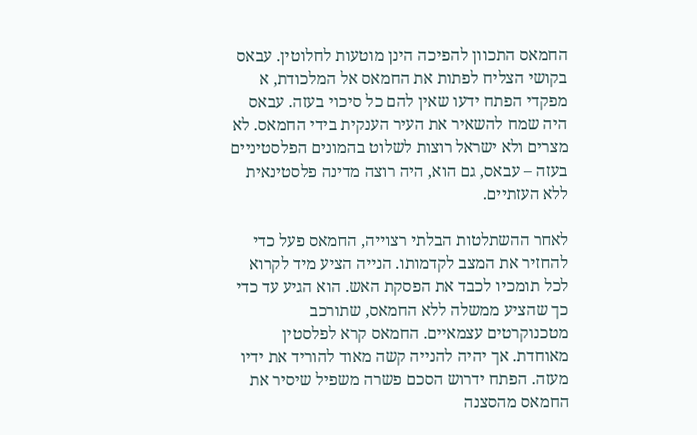החמאס התכוון להפיכה הינן מוטעות לחלוטין. עבאס בקושי הצליח לפתות את החמאס אל המלכודת, א מפקדי הפתח ידעו שאין להם כל סיכוי בעזה. עבאס היה שמח להשאיר את העיר הענקית בידי החמאס. לא מצרים ולא ישראל רוצות לשלוט בהמונים הפלסטיניים בעזה – עבאס, גם הוא, היה רוצה מדינה פלסטינאית ללא העזתיים.

לאחר ההשתלטות הבלתי רצוייה, החמאס פעל כדי להחזיר את המצב לקדמותו. הנייה הציע מיד לקרוא לכל תומכיו לכבד את הפסקת האש. הוא הגיע עד כדי כך שהציע ממשלה ללא החמאס, שתורכב מטכנוקרטים עצמאיים. החמאס קרא לפלסטין מאוחדת. אך יהיה להנייה קשה מאוד להוריד את ידיו מעזה. הפתח ידרוש הסכם פשרה משפיל שיסיר את החמאס מהסצנה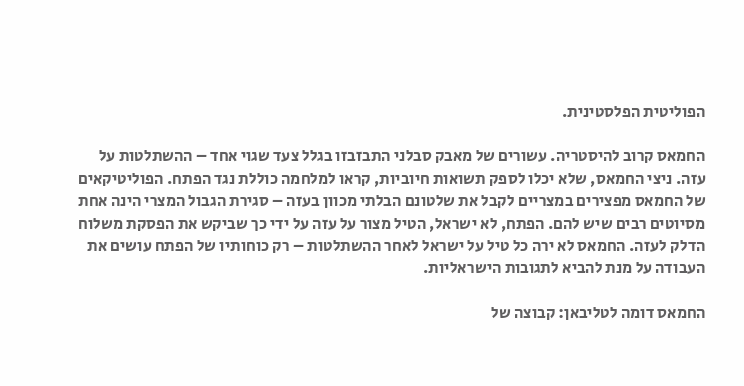הפוליטית הפלסטינית.

החמאס קרוב להיסטריה. עשורים של מאבק סבלני התבזבזו בגלל צעד שגוי אחד – ההשתלטות על עזה. ניצי החמאס, שלא יכלו לספק תשואות חיוביות, קראו למלחמה כוללת נגד הפתח. הפוליטיקאים של החמאס מפצירים במצריים לקבל את שלטונם הבלתי מכוון בעזה – סגירת הגבול המצרי הינה אחת מסיוטים רבים שיש להם. הפתח, לא ישראל, הטיל מצור על עזה על ידי כך שביקש את הפסקת משלוח הדלק לעזה. החמאס לא ירה כל טיל על ישראל לאחר ההשתלטות – רק כוחותיו של הפתח עושים את העבודה על מנת להביא לתגובות הישראליות.

החמאס דומה לטליבאן: קבוצה של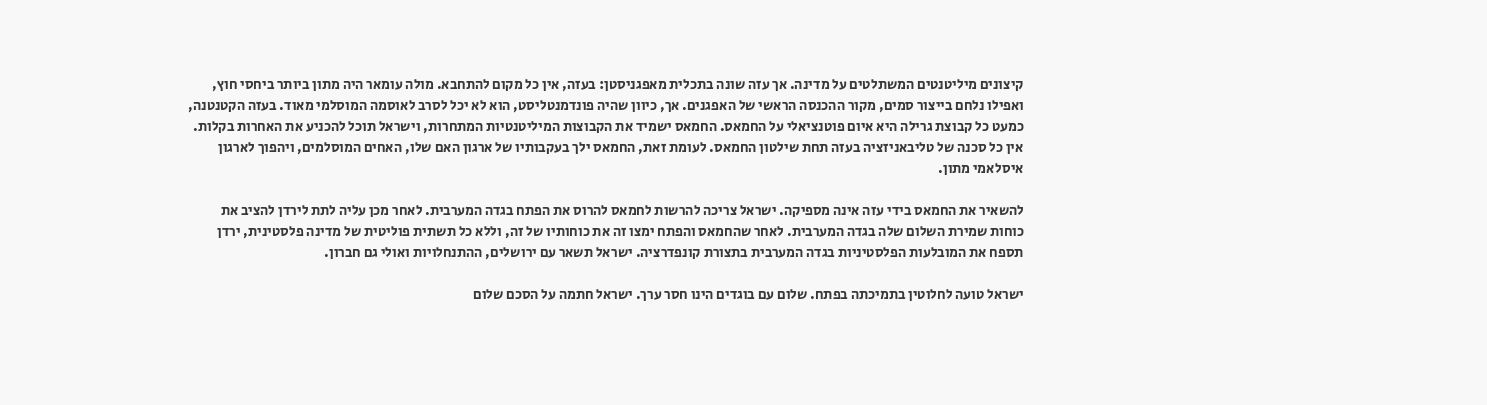קיצונים מיליטנטים המשתלטים על מדינה. אך עזה שונה בתכלית מאפגניסטן: בעזה, אין כל מקום להתחבא. מולה עומאר היה מתון ביותר ביחסי חוץ, ואפילו נלחם בייצור סמים, מקור ההכנסה הראשי של האפגנים. אך, כיוון שהיה פונדמנטליסט, הוא לא יכל לסרב לאוסמה המוסלמי מאוד. בעזה הקטנטנה, כמעט כל קבוצת גרילה היא איום פוטנציאלי על החמאס. החמאס ישמיד את הקבוצות המיליטנטיות המתחרות, וישראל תוכל להכניע את האחרות בקלות. אין כל סכנה של טליבאניזציה בעזה תחת שילטון החמאס. לעומת זאת, החמאס ילך בעקבותיו של ארגון האם שלו, האחים המוסלמים, ויהפוך לארגון איסלאמי מתון.

להשאיר את החמאס בידי עזה אינה מספיקה. ישראל צריכה להרשות לחמאס להרוס את הפתח בגדה המערבית. לאחר מכן עליה לתת לירדן להציב את כוחות שמירת השלום שלה בגדה המערבית. לאחר שהחמאס והפתח ימצו זה את כוחותיו של זה, וללא כל תשתית פוליטית של מדינה פלסטינית, ירדן תספח את המובלעות הפלסטיניות בגדה המערבית בתצורת קונפדרציה. ישראל תשאר עם ירושלים, ההתנחלויות ואולי גם חברון.

ישראל טועה לחלוטין בתמיכתה בפתח. שלום עם בוגדים הינו חסר ערך. ישראל חתמה על הסכם שלום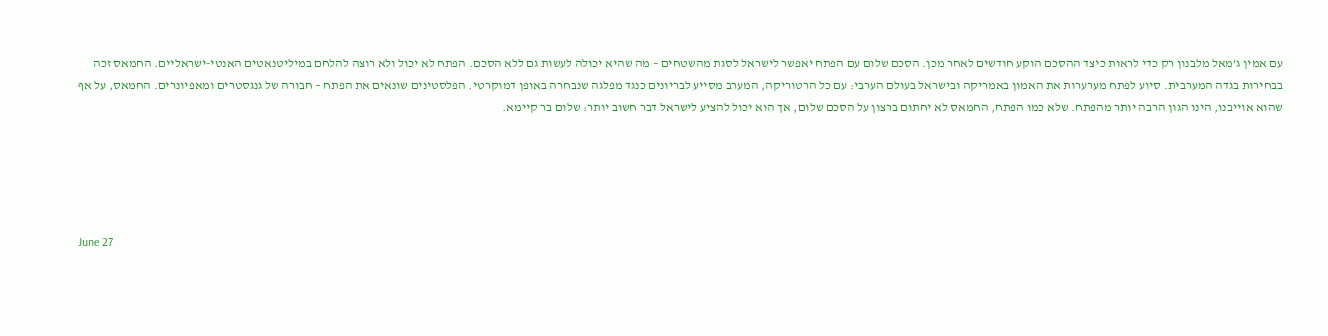עם אמין ג’מאל מלבנון רק כדי לראות כיצד ההסכם הוקע חודשים לאחר מכן. הסכם שלום עם הפתח יאפשר לישראל לסגת מהשטחים – מה שהיא יכולה לעשות גם ללא הסכם. הפתח לא יכול ולא רוצה להלחם במיליטנאטים האנטי-ישראליים. החמאס זכה בבחירות בגדה המערבית. סיוע לפתח מערערות את האמון באמריקה ובישראל בעולם הערבי: עם כל הרטוריקה, המערב מסייע לבריונים כנגד מפלגה שנבחרה באופן דמוקרטי. הפלסטינים שונאים את הפתח – חבורה של גנגסטרים ומאפיונרים. החמאס, על אף שהוא אוייבנו, הינו הגון הרבה יותר מהפתח. שלא כמו הפתח, החמאס לא יחתום ברצון על הסכם שלום, אך הוא יכול להציע לישראל דבר חשוב יותר: שלום בר קיימא.





June 27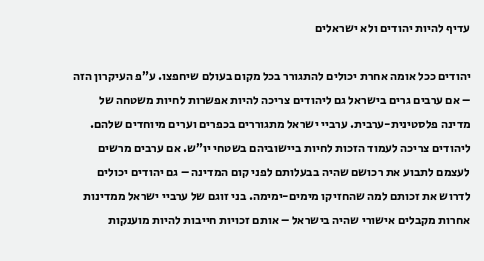עדיף להיות יהודים ולא ישראלים

יהודים ככל אומה אחרת יכולים להתגורר בכל מקום בעולם שיחפצו. ע”פ העיקרון הזה – אם ערבים גרים בישראל גם ליהודים צריכה להיות אפשרות לחיות משטחה של מדינה פלסטינית-ערבית. ערביי ישראל מתגוררים בכפרים וערים מיוחדים שלהם. ליהודים צריכה לעמוד הזכות לחיות ביישוביהם בשטחי יו”ש. אם ערבים מרשים לעצמם לתבוע את רכושם שהיה בבעלותם לפני קום המדינה – גם יהודים יכולים לדרוש את זכותם למה שהחזיקו מימים-ימימה. בני זוגם של ערביי ישראל ממדינות אחרות מקבלים אישורי שהיה בישראל – אותם זכויות חייבות להיות מוענקות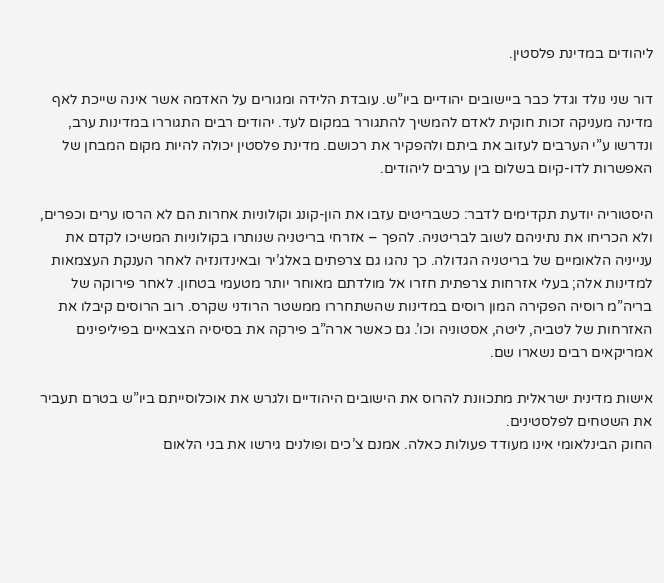ליהודים במדינת פלסטין.

דור שני נולד וגדל כבר ביישובים יהודיים ביו”ש. עובדת הלידה ומגורים על האדמה אשר אינה שייכת לאף מדינה מעניקה זכות חוקית לאדם להמשיך להתגורר במקום לעד. יהודים רבים התגוררו במדינות ערב, ונדרשו ע”י הערבים לעזוב את ביתם ולהפקיר את רכושם. מדינת פלסטין יכולה להיות מקום המבחן של האפשרות לדו-קיום בשלום בין ערבים ליהודים.

היסטוריה יודעת תקדימים לדבר: כשבריטים עזבו את הון-קונג וקולוניות אחרות הם לא הרסו ערים וכפרים, ולא הכריחו את נתיניהם לשוב לבריטניה. להפך – אזרחי בריטניה שנותרו בקולוניות המשיכו לקדם את ענייניה הלאומיים של בריטניה הגדולה. כך נהגו גם צרפתים באלג’יר ובאינדונזיה לאחר הענקת העצמאות למדינות אלה; בעלי אזרחות צרפתית חזרו אל מולדתם מאוחר יותר מטעמי בטחון. לאחר פירוקה של בריה”מ רוסיה הפקירה המון רוסים במדינות שהשתחררו ממשטר הרודני שקרס. רוב הרוסים קיבלו את האזרחות של לטביה, ליטה, אסטוניה וכו’. גם כאשר ארה”ב פירקה את בסיסיה הצבאיים בפיליפינים אמריקאים רבים נשארו שם.

אישות מדינית ישראלית מתכוונת להרוס את הישובים היהודיים ולגרש את אוכלוסייתם ביו”ש בטרם תעביר את השטחים לפלסטינים.
החוק הבינלאומי אינו מעודד פעולות כאלה. אמנם צ’כים ופולנים גירשו את בני הלאום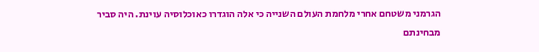הגרמני משטחם אחרי מלחמת העולם השנייה כי אלה הוגדרו כאוכלוסיה עוינת. היה סביר מבחינתם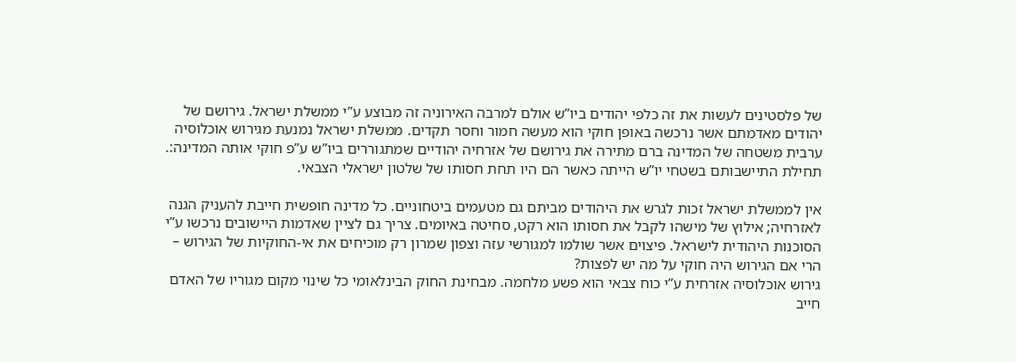של פלסטינים לעשות את זה כלפי יהודים ביו”ש אולם למרבה האירוניה זה מבוצע ע”י ממשלת ישראל. גירושם של יהודים מאדמתם אשר נרכשה באופן חוקי הוא מעשה חמור וחסר תקדים. ממשלת ישראל נמנעת מגירוש אוכלוסיה ערבית משטחה של המדינה ברם מתירה את גירושם של אזרחיה יהודיים שמתגוררים ביו”ש ע”פ חוקי אותה המדינה:. תחילת התיישבותם בשטחי יו”ש הייתה כאשר הם היו תחת חסותו של שלטון ישראלי הצבאי.

אין לממשלת ישראל זכות לגרש את היהודים מביתם גם מטעמים ביטחוניים. כל מדינה חופשית חייבת להעניק הגנה לאזרחיה; אילוץ של מישהו לקבל את חסותו הוא רקט, סחיטה באיומים. צריך גם לציין שאדמות היישובים נרכשו ע”י הסוכנות היהודית לישראל. פיצוים אשר שולמו למגורשי עזה וצפון שמרון רק מוכיחים את אי-החוקיות של הגירוש – הרי אם הגירוש היה חוקי על מה יש לפצות?
גירוש אוכלוסיה אזרחית ע”י כוח צבאי הוא פשע מלחמה. מבחינת החוק הבינלאומי כל שינוי מקום מגוריו של האדם חייב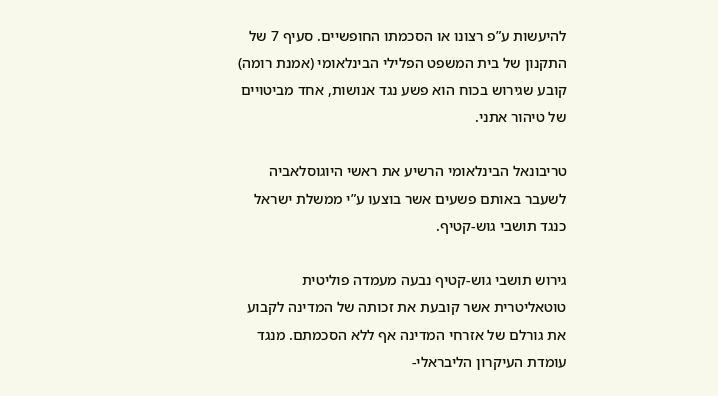להיעשות ע”פ רצונו או הסכמתו החופשיים. סעיף 7 של התקנון של בית המשפט הפלילי הבינלאומי (אמנת רומה) קובע שגירוש בכוח הוא פשע נגד אנושות, אחד מביטויים של טיהור אתני.

טריבונאל הבינלאומי הרשיע את ראשי היוגוסלאביה לשעבר באותם פשעים אשר בוצעו ע”י ממשלת ישראל כנגד תושבי גוש-קטיף.

גירוש תושבי גוש-קטיף נבעה מעמדה פוליטית טוטאליטרית אשר קובעת את זכותה של המדינה לקבוע את גורלם של אזרחי המדינה אף ללא הסכמתם. מנגד עומדת העיקרון הליבראלי-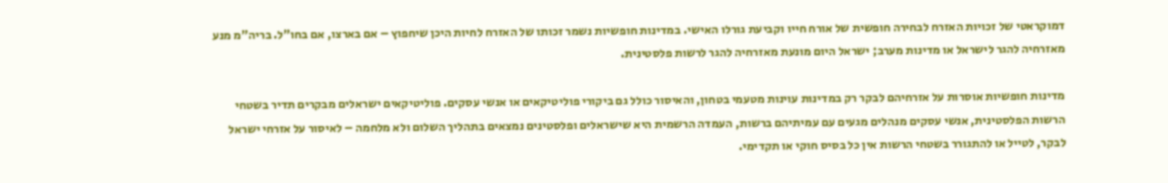דמוקראטי של זכויות האזרח לבחירה חופשית של אורח חייו וקביעת גורלו האישי. במדינות חופשיות נשמר זכותו של האזרח לחיות היכן שיחפוץ – אם בארצו, אם בחו”ל. בריה”מ מנע מאזרחיה להגר לישראל או מדינות מערב; ישראל היום מונעת מאזרחיה להגר לרשות פלסטינית.

מדינות חופשיות אוסרות על אזרחיהם לבקר רק במדינות עוינות מטעמי בטחון, והאיסור כולל גם ביקורי פוליטיקאים או אנשי עסקים. פוליטיקאים ישראלים מבקרים תדיר בשטחי הרשות הפלסטינית, אנשי עסקים מנהלים מגעים עם עמיתיהם ברשות, העמדה הרשמית היא שישראלים ופלסטינים נמצאים בתהליך השלום ולא מלחמה – לאיסור על אזרחי ישראל לבקר, לטייל או להתגורר בשטחי הרשות אין כל בסיס חוקי או תקדימי.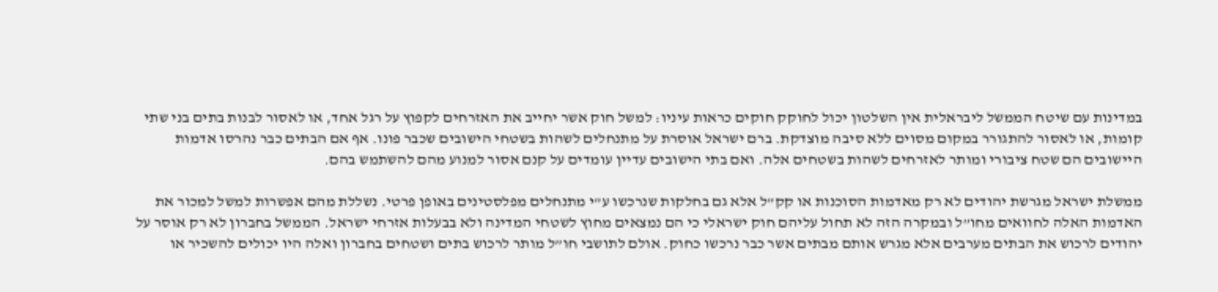במדינות עם שיטח הממשל ליבראלית אין השלטון יכול לחוקק חוקים כראות עיניו: למשל חוק אשר יחייב את האזרחים לקפוץ על רגל אחד, או לאסור לבנות בתים בני שתי קומות, או לאסור להתגורר במקום מסוים ללא סיבה מוצדקת. ברם ישראל אוסרת על מתנחלים לשהות בשטחי הישובים שכבר פונו. אף אם הבתים כבר נהרסו אדמות היישובים הם שטח ציבורי ומותר לאזרחים לשהות בשטחים אלה. ואם בתי הישובים עדיין עומדים על קנם אסור למנוע מהם להשתמש בהם.

ממשלת ישראל מגרשת יהודים לא רק מאדמות הסוכנות או קק”ל אלא גם בחלקות שנרכשו ע”י מתנחלים מפלסטינים באופן פרטי. נשללת מהם אפשרות למשל למכור את האדמות האלה לחוואים מחו”ל ובמקרה הזה לא תחול עליהם חוק ישראלי כי הם נמצאים מחוץ לשטחי המדינה ולא בבעלות אזרחי ישראל. הממשל בחברון לא רק אוסר על יהודים לרכוש את הבתים מערבים אלא מגרש אותם מבתים אשר כבר נרכשו כחוק. אולם לתושבי חו”ל מותר לרכוש בתים ושטחים בחברון ואלה היו יכולים להשכיר או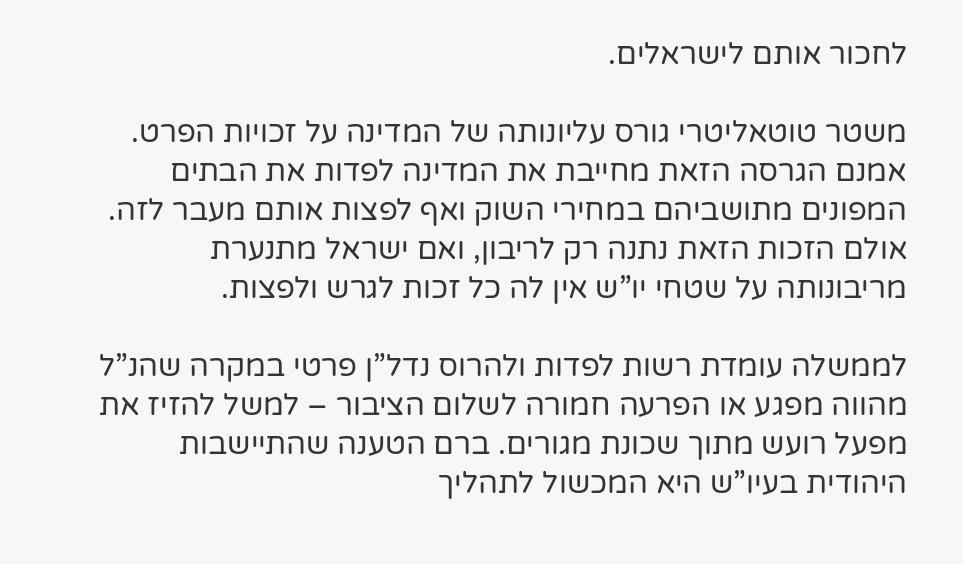לחכור אותם לישראלים.

משטר טוטאליטרי גורס עליונותה של המדינה על זכויות הפרט. אמנם הגרסה הזאת מחייבת את המדינה לפדות את הבתים המפונים מתושביהם במחירי השוק ואף לפצות אותם מעבר לזה. אולם הזכות הזאת נתנה רק לריבון, ואם ישראל מתנערת מריבונותה על שטחי יו”ש אין לה כל זכות לגרש ולפצות.

לממשלה עומדת רשות לפדות ולהרוס נדל”ן פרטי במקרה שהנ”ל מהווה מפגע או הפרעה חמורה לשלום הציבור – למשל להזיז את מפעל רועש מתוך שכונת מגורים. ברם הטענה שהתיישבות היהודית בעיו”ש היא המכשול לתהליך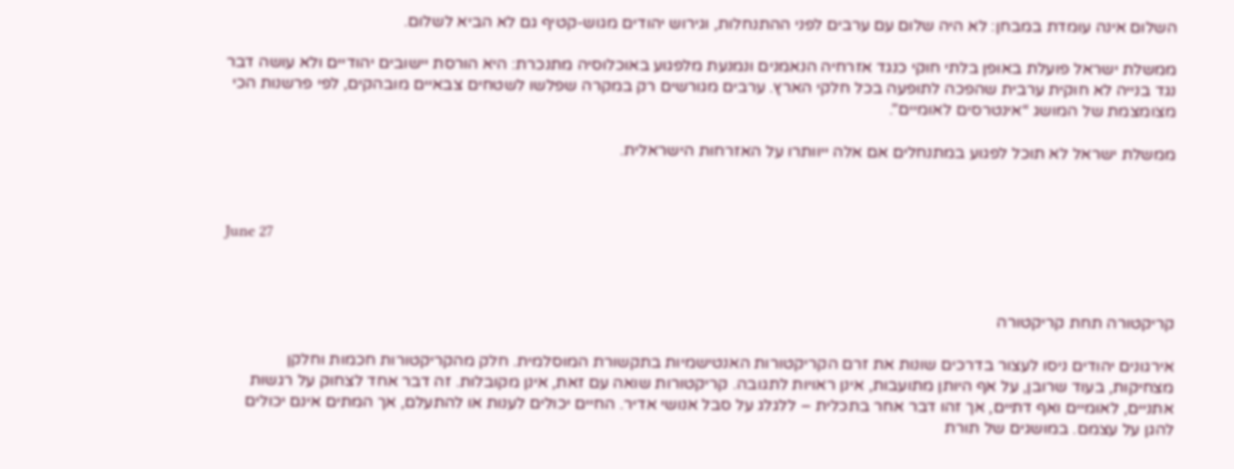השלום אינה עומדת במבחן: לא היה שלום עם ערבים לפני ההתנחלות, וגירוש יהודים מגוש-קטיף גם לא הביא לשלום.

ממשלת ישראל פועלת באופן בלתי חוקי כנגד אזרחיה הנאמנים ונמנעת מלפגוע באוכלוסיה מתנכרת: היא הורסת יישובים יהודיים ולא עושה דבר נגד בנייה לא חוקית ערבית שהפכה לתופעה בכל חלקי הארץ. ערבים מגורשים רק במקרה שפלשו לשטחים צבאיים מובהקים, לפי פרשנות הכי מצומצמת של המושג “אינטרסים לאומיים”.

ממשלת ישראל לא תוכל לפגוע במתנחלים אם אלה ייוותרו על האזרחות הישראלית.



June 27



קריקטורה תחת קריקטורה

אירגונים יהודים ניסו לעצור בדרכים שונות את זרם הקריקטורות האנטישמיות בתקשורת המוסלמית. חלק מהקריקטורות חכמות וחלקן מצחיקות, בעוד שרובן, על אף היותן מתועבות, אינן ראויות לתגובה. קריקטורות שואה עם זאת, אינן מקובלות. זה דבר אחד לצחוק על רגשות אתניים, לאומיים ואף דתיים, אך זהו דבר אחר בתכלית – ללגלג על סבל אנושי אדיר. החיים יכולים לענות או להתעלם, אך המתים אינם יכולים להגן על עצמם. במושגים של תורת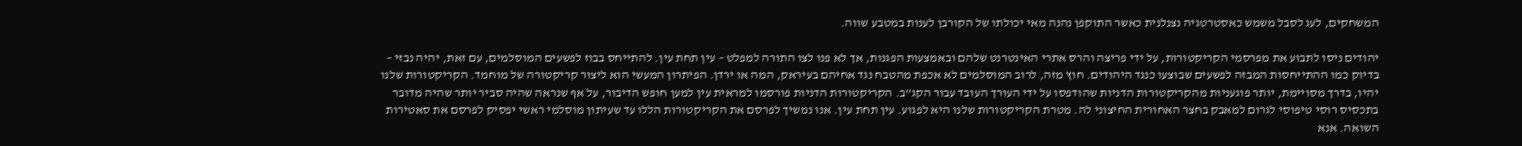המשחקים, לעג לסבל משמש כאסטרטגיה נצנלנית כאשר התוקפן נהנה מאי יכולתו של הקורבן לענות במטבע שווה.

יהודים ניסו לתבוע את מפרסמי הקריקטורות, על ידי פריצה והרס אתרי האינטרנט שלהם ובאמצעות הפגנות, אך לא פנו לצו התורה למפלט – עין תחת עין. להתייחס בבוז לפשעים המוסלמים, עם זאת, יהיה נבזי – בדיוק כמו ההתייחסות המבזה לפשעים שבוצעו כנגד היהודים. חוץ מזה, לרוב המוסלמים לא אכפת מהטבח נגד אחיהם בעיראק, המה או ירדן. הפיתרון המעשי הוא ליצור קריקטורה של מוחמד. הקריקטורות שלנו יהיו, בדרך מסויימת, יותר פוגעניות מהקריקטורות הדניות שהודפסו על ידי העורך העובד עבור הקג”ב. הקריקטורות הדניות פורסמו למראית עין למען חופש הדיבור, על אף שנראה שהיה סביר יותר שהיה מדובר בתכסיס רוסי טיפוסי לגרום למאבק בחצר האחורית החיצוני לה. מטרת הקריקטורות שלנו היא לפגוע. עין תחת עין. אנו נמשיך לפרסם את הקריקטורות הללו עד שעיתון מוסלמי ראשי יפסיק לפרסם את סאטירות השואה. אנא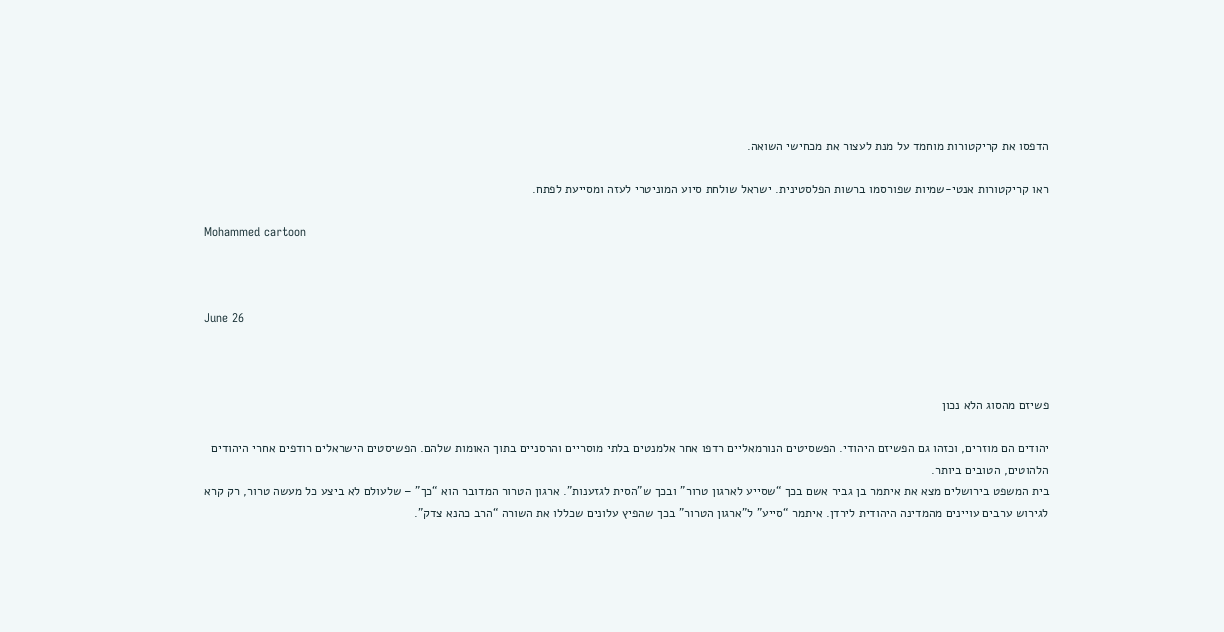הדפסו את קריקטורות מוחמד על מנת לעצור את מכחישי השואה.

ראו קריקטורות אנטי-שמיות שפורסמו ברשות הפלסטינית. ישראל שולחת סיוע המוניטרי לעזה ומסייעת לפתח.

Mohammed cartoon



June 26



פשיזם מהסוג הלא נכון

יהודים הם מוזרים, וכזהו גם הפשיזם היהודי. הפשסיטים הנורמאליים רדפו אחר אלמנטים בלתי מוסריים והרסניים בתוך האומות שלהם. הפשיסטים הישראלים רודפים אחרי היהודים הלהוטים, הטובים ביותר.
בית המשפט בירושלים מצא את איתמר בן גביר אשם בכך “שסייע לארגון טרור” ובכך ש”הסית לגזענות”. ארגון הטרור המדובר הוא “כך” – שלעולם לא ביצע כל מעשה טרור, רק קרא לגירוש ערבים עויינים מהמדינה היהודית לירדן. איתמר “סייע” ל”ארגון הטרור” בכך שהפיץ עלונים שכללו את השורה “הרב כהנא צדק”.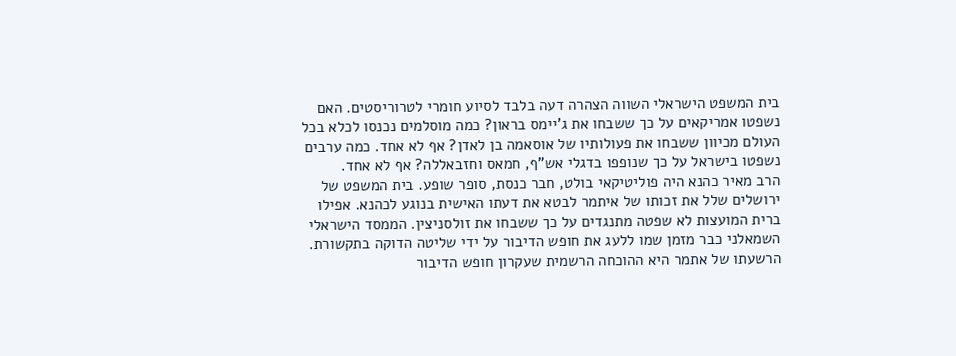בית המשפט הישראלי השווה הצהרה דעה בלבד לסיוע חומרי לטרוריסטים. האם נשפטו אמריקאים על כך ששבחו את ג’יימס בראון? כמה מוסלמים נכנסו לכלא בכל העולם מכיוון ששבחו את פעולותיו של אוסאמה בן לאדן? אף לא אחד. כמה ערבים נשפטו בישראל על כך שנופפו בדגלי אש”ף, חמאס וחזבאללה? אף לא אחד.
הרב מאיר כהנא היה פוליטיקאי בולט, חבר כנסת, סופר שופע. בית המשפט של ירושלים שלל את זכותו של איתמר לבטא את דעתו האישית בנוגע לכהנא. אפילו ברית המועצות לא שפטה מתנגדים על כך ששבחו את זולסניצין. הממסד הישראלי השמאלני כבר מזמן שמו ללעג את חופש הדיבור על ידי שליטה הדוקה בתקשורת. הרשעתו של אתמר היא ההוכחה הרשמית שעקרון חופש הדיבור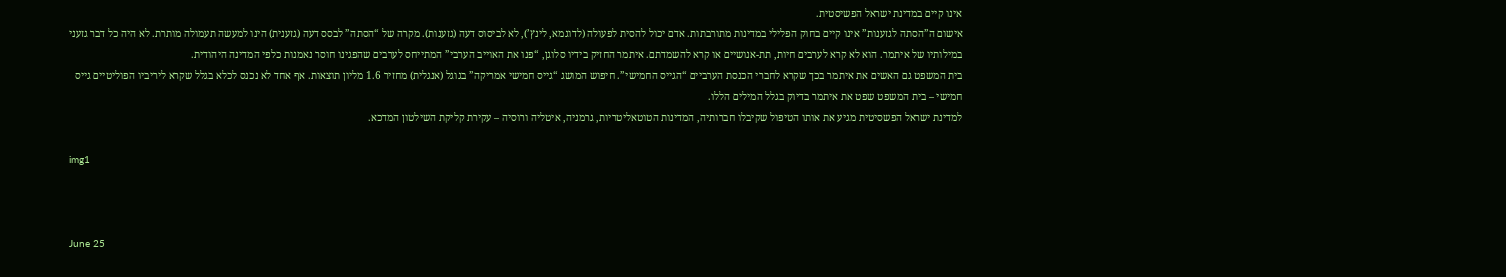אינו קיים במדינת ישראל הפשיסטית.
אישום ה”הסתה לגזענות” אינו קיים בחוק הפלילי במדינות מתורבתות. אדם יכול להסית לפעולה (לדוגמא, לינץ’), לא לביסוס דעה (גזענות). מקרה של “הסתה” לבסס דעה (גזענית) הינו למעשה תעמולה מותרת. לא היה כל דבר גזעני במילותיו של איתמר. הוא לא קרא לערבים חיות, תת-אנושיים או קרא להשמדתם. איתמר החזיק בידיו סלוגן, “פנו את האוייב הערבי” המתייחס לערבים שהפגינו חוסר נאמנות כלפי המדינה היהודית.
בית המשפט גם האשים את איתמר בכך שקרא לחברי הכנסת הערביים “הגייס החמישי”. חיפוש המושג “גייס חמישי אמריקה” בגוגל (אנגלית) מחזיר 1.6 מליון תוצאות. אף אחד לא נכנס לכלא בגלל שקרא ליריביו הפוליטיים גייס חמישי – בית המשפט שפט את איתמר בדיוק בגלל המילים הללו.
למדינת ישראל הפשסיטית מגיע את אותו הטיפול שקיבלו חברותיה, המדינות הטוטאליטריות, גרמניה, איטליה ורוסיה – עקירת קליקת השילטון המדכא.

img1



June 25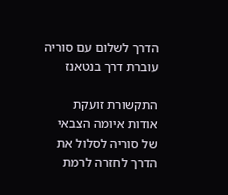הדרך לשלום עם סוריה עוברת דרך בנטאנז

התקשורת זועקת אודות איומה הצבאי של סוריה לסלול את הדרך לחזרה לרמת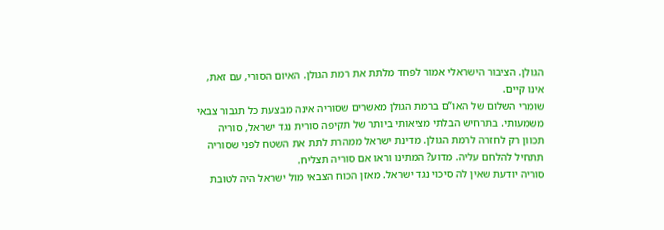הגולן. הציבור הישראלי אמור לפחד מלתת את רמת הגולן. האיום הסורי, עם זאת, אינו קיים.
שומרי השלום של האו”ם ברמת הגולן מאשרים שסוריה אינה מבצעת כל תגבור צבאי משמעותי. בתרחיש הבלתי מציאותי ביותר של תקיפה סורית נגד ישראל, סוריה תכוון רק לחזרה לרמת הגולן. מדינת ישראל ממהרת לתת את השטח לפני שסוריה תתחיל להלחם עליה. מדוע? המתינו וראו אם סוריה תצליח.
סוריה יודעת שאין לה סיכוי נגד ישראל. מאזן הכוח הצבאי מול ישראל היה לטובת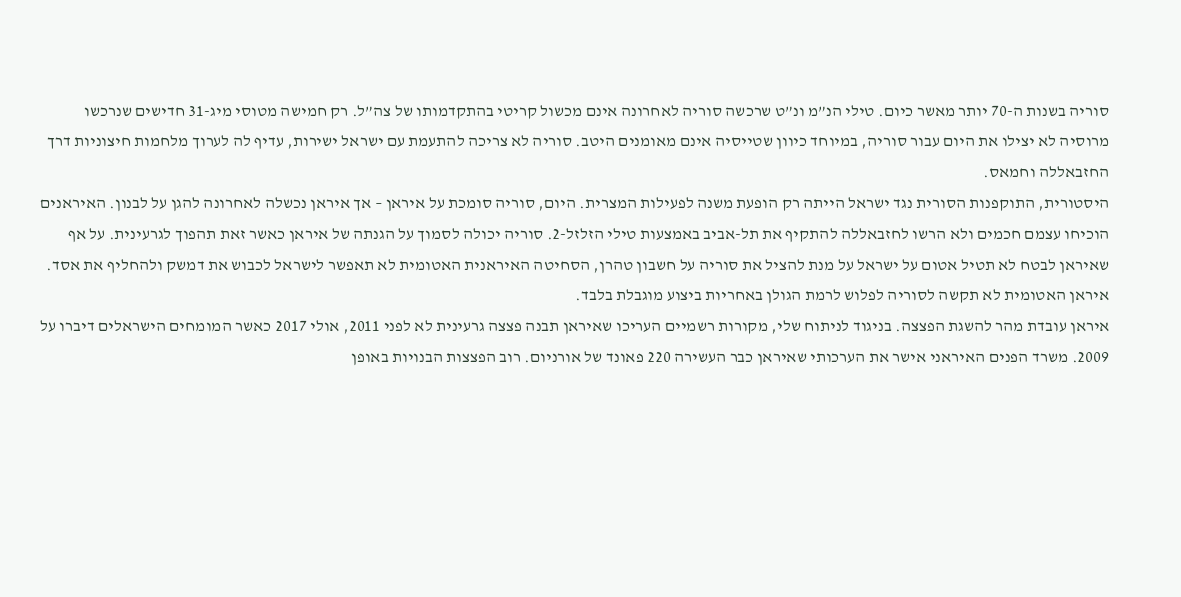סוריה בשנות ה-70 יותר מאשר כיום. טילי הנ”מ ונ”ט שרכשה סוריה לאחרונה אינם מכשול קריטי בהתקדמותו של צה”ל. רק חמישה מטוסי מיג-31 חדישים שנרכשו מרוסיה לא יצילו את היום עבור סוריה, במיוחד כיוון שטייסיה אינם מאומנים היטב. סוריה לא צריכה להתעמת עם ישראל ישירות, עדיף לה לערוך מלחמות חיצוניות דרך החזבאללה וחמאס.
היסטורית, התוקפנות הסורית נגד ישראל הייתה רק הופעת משנה לפעילות המצרית. היום, סוריה סומכת על איראן – אך איראן נכשלה לאחרונה להגן על לבנון. האיראנים הוכיחו עצמם חכמים ולא הרשו לחזבאללה להתקיף את תל-אביב באמצעות טילי הזלזל-2. סוריה יכולה לסמוך על הגנתה של איראן כאשר זאת תהפוך לגרעינית. על אף שאיראן לבטח לא תטיל אטום על ישראל על מנת להציל את סוריה על חשבון טהרן, הסחיטה האיראנית האטומית לא תאפשר לישראל לכבוש את דמשק ולהחליף את אסד. איראן האטומית לא תקשה לסוריה לפלוש לרמת הגולן באחריות ביצוע מוגבלת בלבד.
איראן עובדת מהר להשגת הפצצה. בניגוד לניתוח שלי, מקורות רשמיים העריכו שאיראן תבנה פצצה גרעינית לא לפני 2011, אולי 2017 כאשר המומחים הישראלים דיברו על 2009. משרד הפנים האיראני אישר את הערכותי שאיראן כבר העשירה 220 פאונד של אורניום. רוב הפצצות הבנויות באופן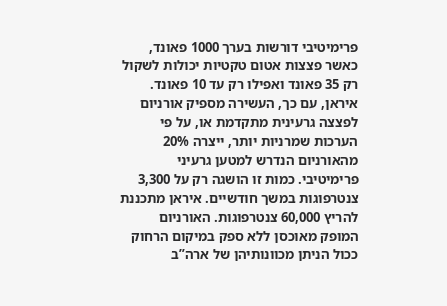פרימיטיבי דורשות בערך 1000 פאונד, כאשר פצצות אטום טקטיות יכולות לשקול רק 35 פאונד ואפילו רק עד 10 פאונד. איראן, עם כך, העשירה מספיק אורניום לפצצה גרעינית מתקדמת או, על פי הערכות שמרניות יותר, ייצרה 20% מהאורניום הנדרש למטען גרעיני פרימיטיבי. כמות זו הושגה רק על 3,300 צנטרפוגות במשך חודשיים. איראן מתכננת להריץ 60,000 צנטרפוגות. האורניום המופק מאוכסן ללא ספק במיקום הרחוק ככול הניתן מכוונותיהן של ארה”ב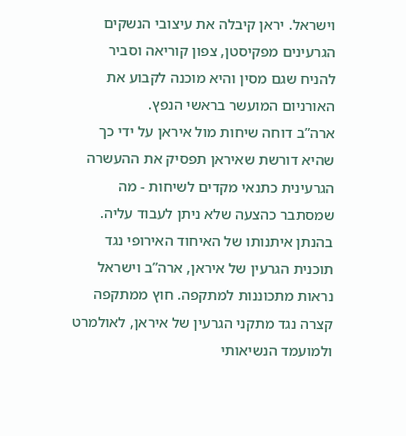וישראל. יראן קיבלה את עיצובי הנשקים הגרעינים מפקיסטן, צפון קוריאה וסביר להניח שגם מסין והיא מוכנה לקבוע את האורניום המועשר בראשי הנפץ.
ארה”ב דוחה שיחות מול איראן על ידי כך שהיא דורשת שאיראן תפסיק את ההעשרה הגרעינית כתנאי מקדים לשיחות - מה שמסתבר כהצעה שלא ניתן לעבוד עליה. בהנתן איתנותו של האיחוד האירופי נגד תוכנית הגרעין של איראן, ארה”ב וישראל נראות מתכוננות למתקפה. חוץ ממתקפה קצרה נגד מתקני הגרעין של איראן, לאולמרט ולמועמד הנשיאותי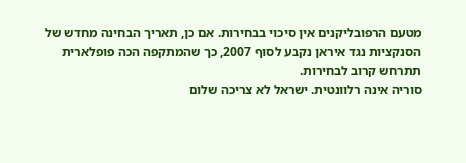מטעם הרפובליקנים אין סיכוי בבחירות. אם כן, תאריך הבחינה מחדש של הסנקציות נגד איראן נקבע לסוף 2007, כך שהמתקפה הכה פופלארית תתרחש קרוב לבחירות.
סוריה אינה רלוונטית. ישראל לא צריכה שלום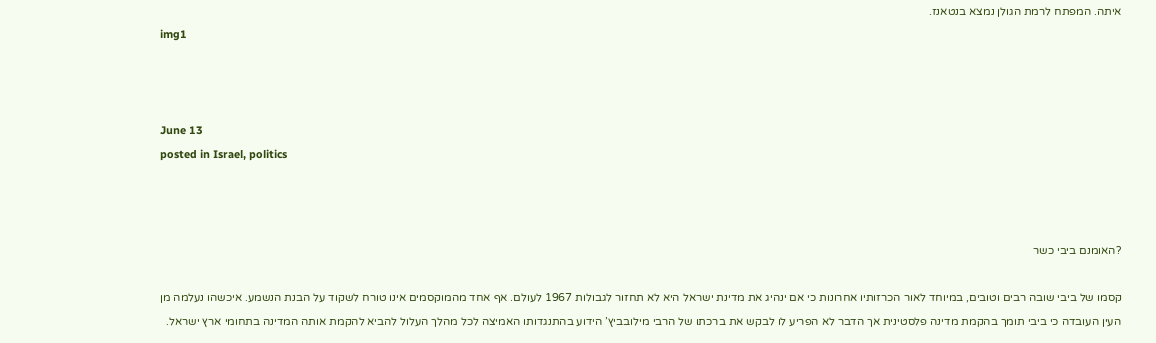איתה. המפתח לרמת הגולן נמצא בנטאנז.
img1



June 13
posted in Israel, politics



?האומנם ביבי כשר

קסמו של ביבי שובה רבים וטובים, במיוחד לאור הכרזותיו אחרונות כי אם ינהיג את מדינת ישראל היא לא תחזור לגבולות 1967 לעולם. אף אחד מהמוקסמים אינו טורח לשקוד על הבנת הנשמע. איכשהו נעלמה מן העין העובדה כי ביבי תומך בהקמת מדינה פלסטינית אך הדבר לא הפריע לו לבקש את ברכתו של הרבי מילובביץ’ הידוע בהתנגדותו האמיצה לכל מהלך העלול להביא להקמת אותה המדינה בתחומי ארץ ישראל.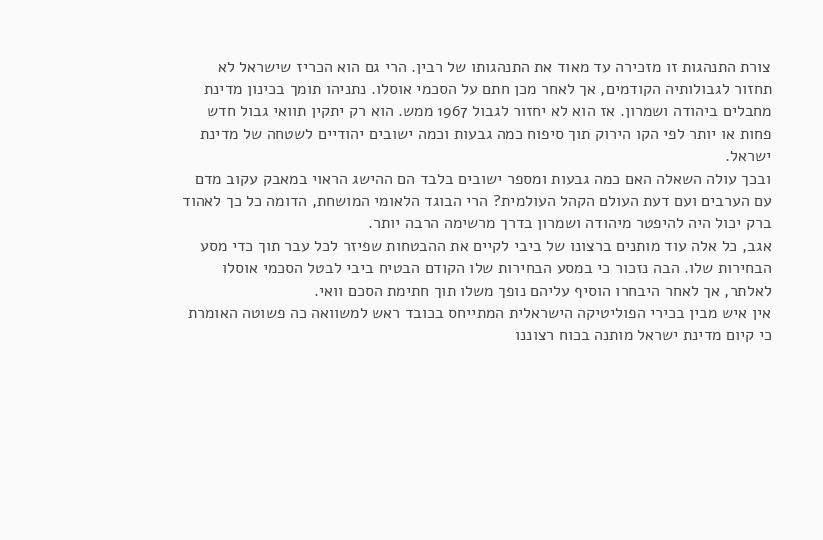צורת התנהגות זו מזכירה עד מאוד את התנהגותו של רבין. הרי גם הוא הכריז שישראל לא תחזור לגבולותיה הקודמים, אך לאחר מכן חתם על הסכמי אוסלו. נתניהו תומך בכינון מדינת מחבלים ביהודה ושמרון. אז הוא לא יחזור לגבול 1967 ממש. הוא רק יתקין תוואי גבול חדש פחות או יותר לפי הקו הירוק תוך סיפוח כמה גבעות וכמה ישובים יהודיים לשטחה של מדינת ישראל.
ובכך עולה השאלה האם כמה גבעות ומספר ישובים בלבד הם ההישג הראוי במאבק עקוב מדם עם הערבים ועם דעת העולם הקהל העולמית? הרי הבוגד הלאומי המושחת, הדומה כל כך לאהוד ברק יכול היה להיפטר מיהודה ושמרון בדרך מרשימה הרבה יותר.
אגב, כל אלה עוד מותנים ברצונו של ביבי לקיים את ההבטחות שפיזר לכל עבר תוך כדי מסע הבחירות שלו. הבה נזכור כי במסע הבחירות שלו הקודם הבטיח ביבי לבטל הסכמי אוסלו לאלתר, אך לאחר היבחרו הוסיף עליהם נופך משלו תוך חתימת הסכם וואי.
אין איש מבין בכירי הפוליטיקה הישראלית המתייחס בכובד ראש למשוואה כה פשוטה האומרת כי קיום מדינת ישראל מותנה בכוח רצוננו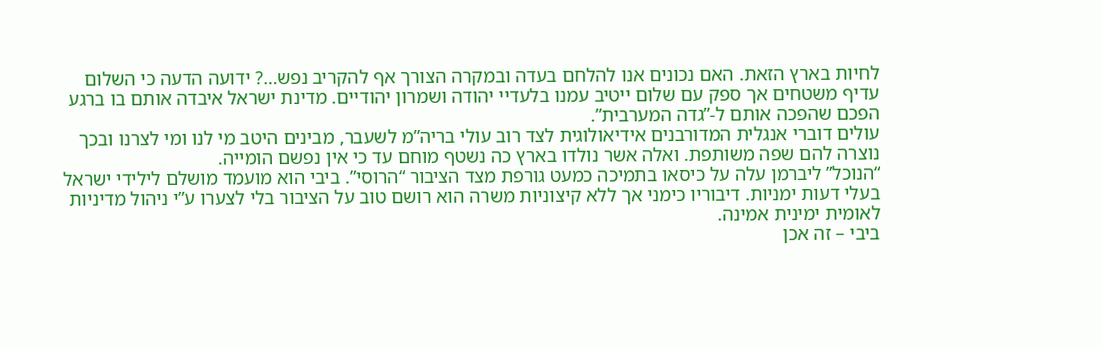לחיות בארץ הזאת. האם נכונים אנו להלחם בעדה ובמקרה הצורך אף להקריב נפש…? ידועה הדעה כי השלום עדיף משטחים אך ספק עם שלום ייטיב עמנו בלעדיי יהודה ושמרון יהודיים. מדינת ישראל איבדה אותם בו ברגע הפכם שהפכה אותם ל-”גדה המערבית”.
עולים דוברי אנגלית המדורבנים אידיאולוגית לצד רוב עולי בריה”מ לשעבר, מבינים היטב מי לנו ומי לצרנו ובכך נוצרה להם שפה משותפת. ואלה אשר נולדו בארץ כה נשטף מוחם עד כי אין נפשם הומייה.
“הנוכל” ליברמן עלה על כיסאו בתמיכה כמעט גורפת מצד הציבור “הרוסי”. ביבי הוא מועמד מושלם לילידי ישראל בעלי דעות ימניות. דיבוריו כימני אך ללא קיצוניות משרה הוא רושם טוב על הציבור בלי לצערו ע”י ניהול מדיניות לאומית ימינית אמינה.
ביבי – זה אכן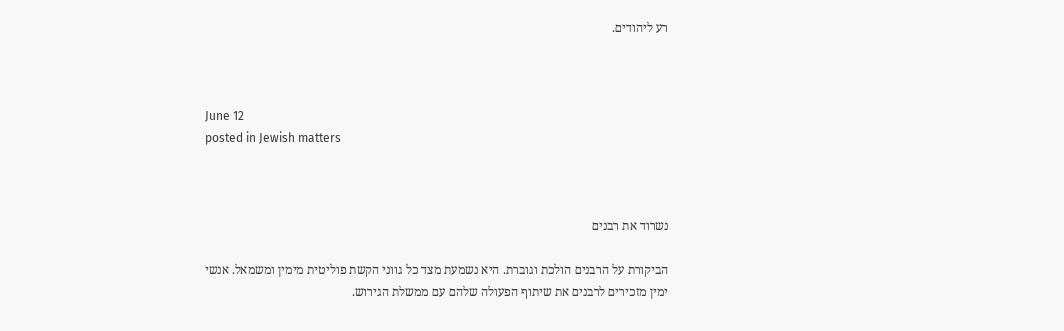רע ליהודים.



June 12
posted in Jewish matters



נשרוד את רבנים

הביקורת על הרבנים הולכת וגוברת. היא נשמעת מצד כל גווני הקשת פוליטית מימין ומשמאל. אנשי ימין מזכירים לרבנים את שיתוף הפעולה שלהם עם ממשלת הגירוש.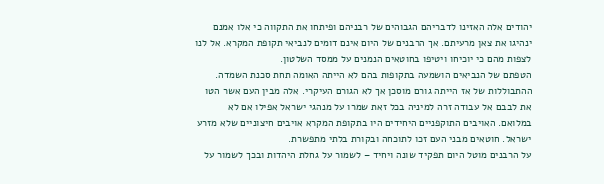יהודים אלה האזינו לדבריהם הגבוהים של רבניהם ופיתחו את התקווה כי אלו אמנם ינהיגו את צאן מרעיתם. אך הרבנים של היום אינם דומים לנביאי תקופת המקרא. אל לנו לצפות מהם כי יוכיחו ויטיפו בחוטאים הנמנים על ממסד השלטון.
הטפתם של הנביאים הושמעה בתקופות בהם לא הייתה האומה תחת סכנת השמדה. ההתבוללות של אז הייתה גורם מוסכן אך לא הגורם העיקרי. אלה מבין העם אשר הטו את לבבם אל עבודה זרה למיניה בכל זאת שמרו על מנהגי ישראל אפילו אם לא במלואם. האויבים התוקפניים היחידים היו בתקופת המקרא אויבים חיצוניים שלא מזרע ישראל. חוטאים מבני העם זכו לתוכחה ובקורת בלתי מתפשרת.
על הרבנים מוטל היום תפקיד שונה ויחיד – לשמור על גחלת היהדות ובכך לשמור על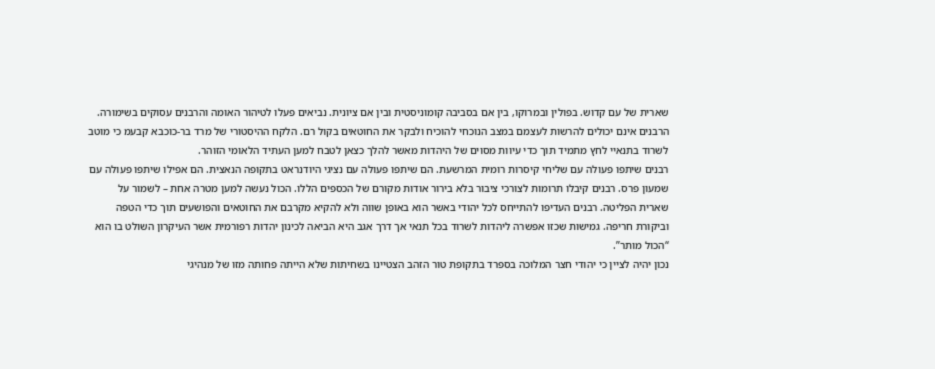שארית של עם קדוש. בפולין ובמרוקו, בין אם בסביבה קומוניסטית ובין אם ציונית. נביאים פעלו לטיהור האומה והרבנים עסוקים בשימורה. הרבנים אינם יכולים להרשות לעצמם במצב הנוכחי להוכיח ולבקר את החוטאים בקול רם. הלקח ההיסטורי של מרד בר-כוכבא קבעמ כי מוטב לשרוד בתנאיי לחץ מתמיד תוך כדי עיוות מסוים של היהדות מאשר להלך כצאן לטבח למען העתיד הלאומי הזוהר.
רבנים שיתפו פעולה עם שליחי קיסרות רומית המרשעת. הם שיתפו פעולה עם נציגי היודנראט בתקופה הנאצית. הם אפילו שיתפו פעולה עם שמעון פרס. רבנים קיבלו תרומות לצורכי ציבור בלא בירור אודות מקורם של הכספים הללו. הכול נעשה למען מטרה אחת – לשמור על שארית הפליטה. רבנים העדיפו להתייחס לכל יהודי באשר הוא באופן שווה ולא להקיא מקרבם את החוטאים והפושעים תוך כדי הטפה וביקורת חריפה. גמישות שכזו אפשרה ליהדות לשרוד בכל תנאי אך דרך אגב היא הביאה לכינון יהדות רפורמית אשר העיקרון השולט בו הוא “הכול מותר”.
נכון יהיה לציין כי יהודי חצר המלוכה בספרד בתקופת טור הזהב הצטיינו בשחיתות שלא הייתה פחותה מזו של מנהיגי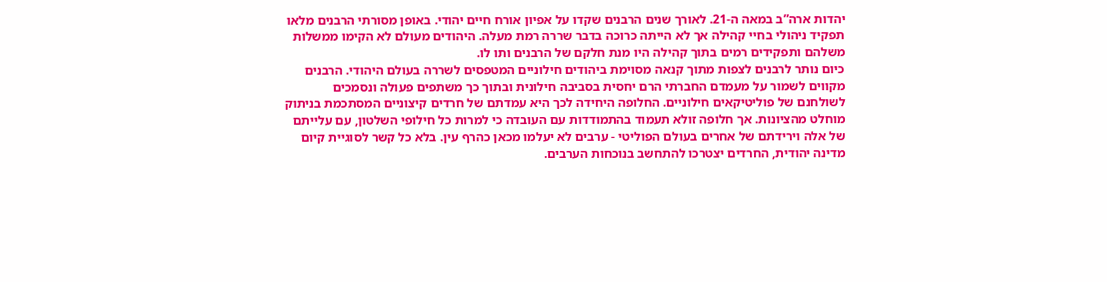יהדות ארה”ב במאה ה-21. לאורך שנים הרבנים שקדו על אפיון אורח חיים יהודי. באופן מסורתי הרבנים מלאו תפקיד ניהולי בחיי קהילה אך לא הייתה כרוכה בדבר שררה רמת מעלה. היהודים מעולם לא הקימו ממשלות משלהם ותפקידים רמים בתוך קהילה היו מנת חלקם של הרבנים ותו לו.
כיום נותר לרבנים לצפות מתוך קנאה מסוימת ביהודים חילוניים המטפסים לשררה בעולם היהודי. הרבנים מקווים לשמור על מעמדם החברתי הרם יחסית בסביבה חילונית ובתוך כך משתפים פעולה ונסמכים לשולחנם של פוליטיקאים חילוניים. החלופה היחידה לכך היא עמדתם של חרדים קיצוניים המסתכמת בניתוק מוחלט מהציונות. אך חלופה זולא תעמוד בהתמודדות עם העובדה כי למרות כל חילופי השלטון, עם עלייתם של אלה וירידתם של אחרים בעולם הפוליטי - ערבים לא יעלמו מכאן כהרף עין. בלא כל קשר לסוגיית קיום מדינה יהודית, החרדים יצטרכו להתחשב בנוכחות הערבים.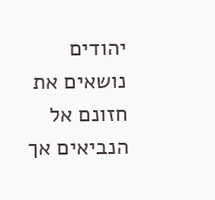יהודים נושאים את חזונם אל הנביאים אך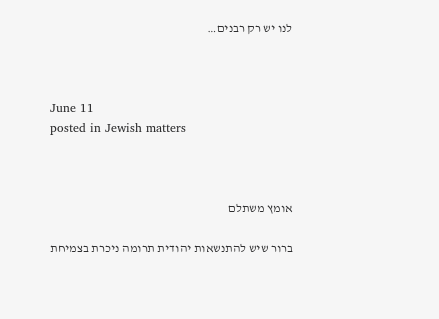לנו יש רק רבנים…



June 11
posted in Jewish matters



אומץ משתלם

ברור שיש להתנשאות יהודית תרומה ניכרת בצמיחת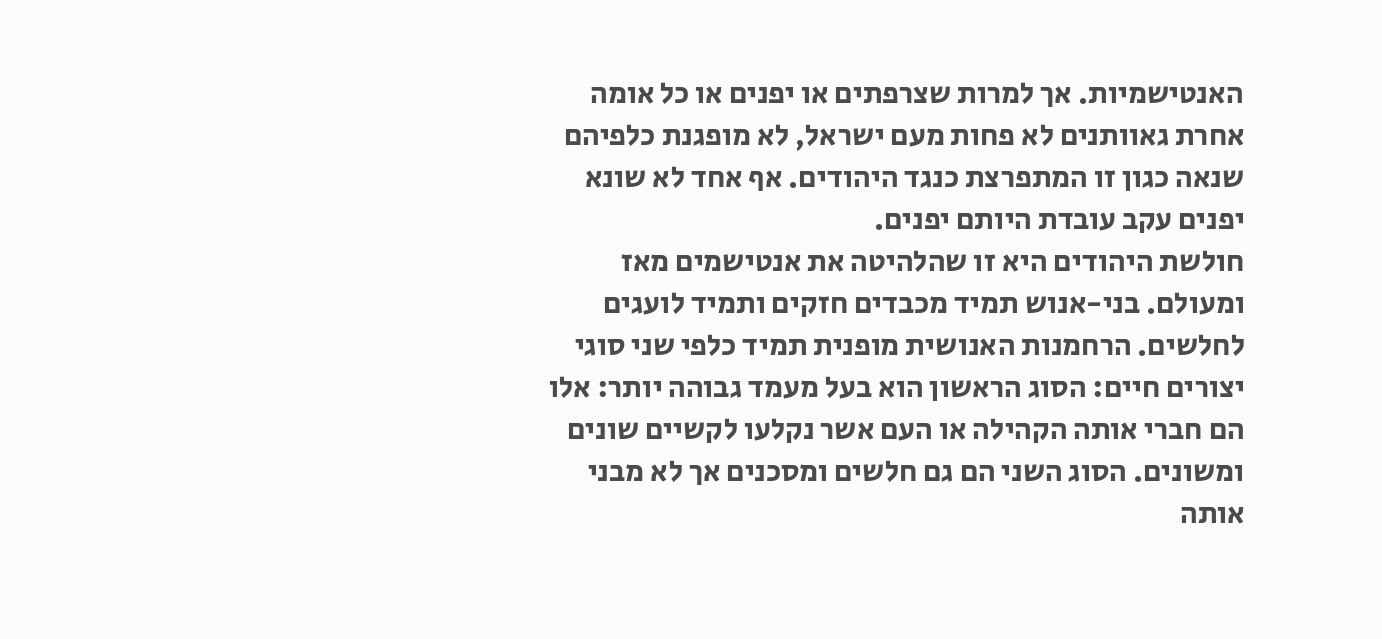האנטישמיות. אך למרות שצרפתים או יפנים או כל אומה אחרת גאוותנים לא פחות מעם ישראל, לא מופגנת כלפיהם שנאה כגון זו המתפרצת כנגד היהודים. אף אחד לא שונא יפנים עקב עובדת היותם יפנים.
חולשת היהודים היא זו שהלהיטה את אנטישמים מאז ומעולם. בני-אנוש תמיד מכבדים חזקים ותמיד לועגים לחלשים. הרחמנות האנושית מופנית תמיד כלפי שני סוגי יצורים חיים: הסוג הראשון הוא בעל מעמד גבוהה יותר: אלו הם חברי אותה הקהילה או העם אשר נקלעו לקשיים שונים ומשונים. הסוג השני הם גם חלשים ומסכנים אך לא מבני אותה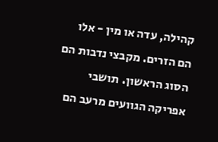קהילה, עדה או מין - אלו הם הזרים. מקבצי נדבות הם הסוג הראשון. תושבי אפריקה הגוועים מרעב הם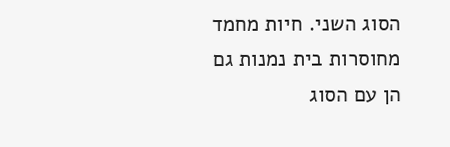הסוג השני. חיות מחמד מחוסרות בית נמנות גם הן עם הסוג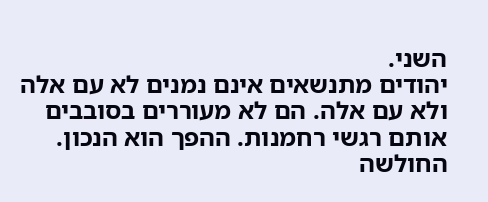השני.
יהודים מתנשאים אינם נמנים לא עם אלה ולא עם אלה. הם לא מעוררים בסובבים אותם רגשי רחמנות. ההפך הוא הנכון. החולשה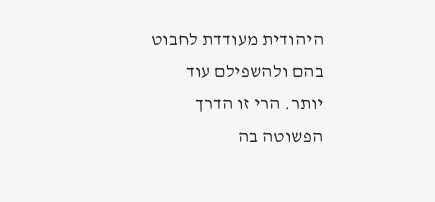היהודית מעודדת לחבוט בהם ולהשפילם עוד יותר. הרי זו הדרך הפשוטה בה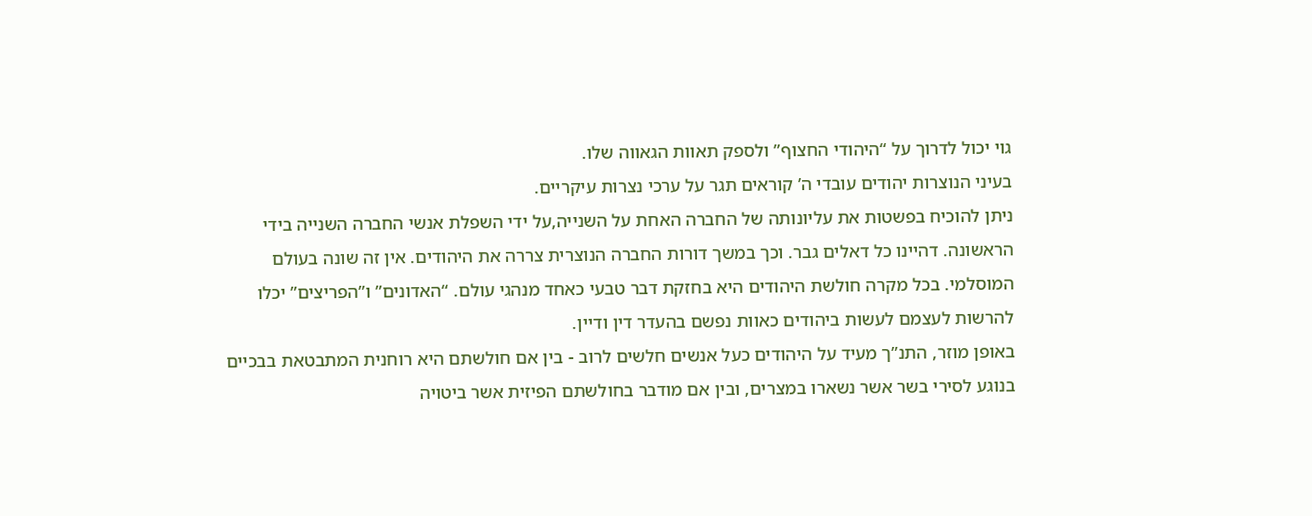גוי יכול לדרוך על “היהודי החצוף” ולספק תאוות הגאווה שלו.
בעיני הנוצרות יהודים עובדי ה’ קוראים תגר על ערכי נצרות עיקריים.
ניתן להוכיח בפשטות את עליונותה של החברה האחת על השנייה,על ידי השפלת אנשי החברה השנייה בידי הראשונה. דהיינו כל דאלים גבר. וכך במשך דורות החברה הנוצרית צררה את היהודים. אין זה שונה בעולם המוסלמי. בכל מקרה חולשת היהודים היא בחזקת דבר טבעי כאחד מנהגי עולם. “האדונים” ו”הפריצים” יכלו להרשות לעצמם לעשות ביהודים כאוות נפשם בהעדר דין ודיין.
באופן מוזר, התנ”ך מעיד על היהודים כעל אנשים חלשים לרוב - בין אם חולשתם היא רוחנית המתבטאת בבכיים בנוגע לסירי בשר אשר נשארו במצרים, ובין אם מודבר בחולשתם הפיזית אשר ביטויה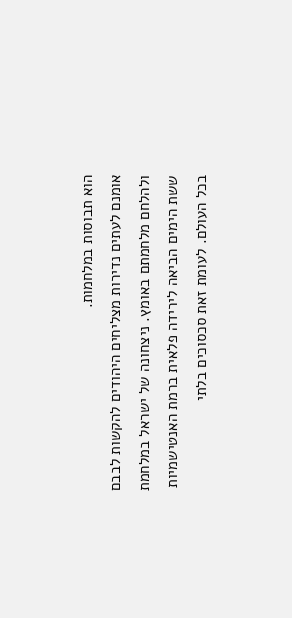הוא תבוסות במלחמות.
אומנם לעתים נדירות מצליחים היהודים להקשות לבבם ולהלחם מלחמתם באומץ. ניצחונה של ישראל במלחמת ששת הימים הביאה לירידה פלאית ברמת האנטישמיות בכל העולם. לעומת זאת סכסוכים בלתי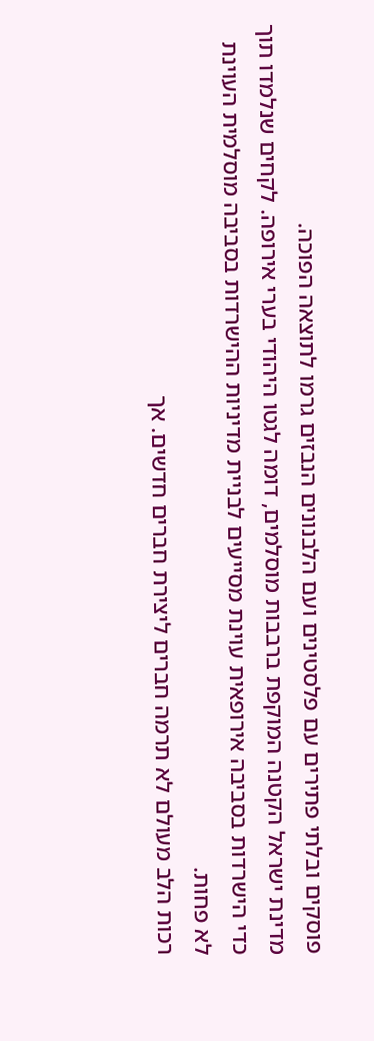פוסקים ובלתי פתירים עם פלסטינים ועם הלבנונים הנבזים גרמו לתוצאה הפוכה.
מדינת ישראל הקטנה המוקפת ברבבות מוסלמים, דומה לגטו היהודי בערי אירופה. לקחים שנלמדו תוך כדי הישרדות בסביבה אירופאית עוינת מסייעים לבניית מדיניות ההישרדות בסביבה מוסלמית העוינת לא פחות.
רכות הלב מעולם לא תרמה חברים ליצירת חברים חדשים. אך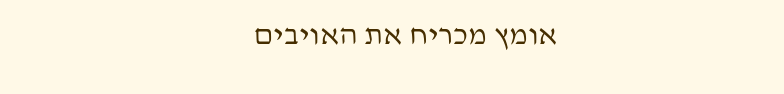אומץ מכריח את האויבים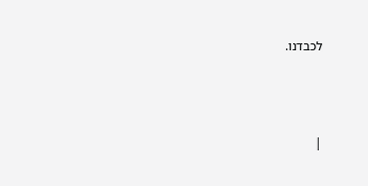לכבדנו.





|